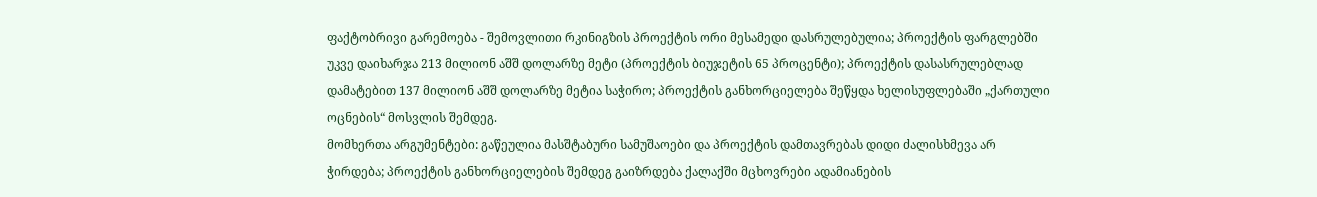ფაქტობრივი გარემოება - შემოვლითი რკინიგზის პროექტის ორი მესამედი დასრულებულია; პროექტის ფარგლებში უკვე დაიხარჯა 213 მილიონ აშშ დოლარზე მეტი (პროექტის ბიუჯეტის 65 პროცენტი); პროექტის დასასრულებლად დამატებით 137 მილიონ აშშ დოლარზე მეტია საჭირო; პროექტის განხორციელება შეწყდა ხელისუფლებაში „ქართული ოცნების“ მოსვლის შემდეგ.
მომხერთა არგუმენტები: გაწეულია მასშტაბური სამუშაოები და პროექტის დამთავრებას დიდი ძალისხმევა არ ჭირდება; პროექტის განხორციელების შემდეგ გაიზრდება ქალაქში მცხოვრები ადამიანების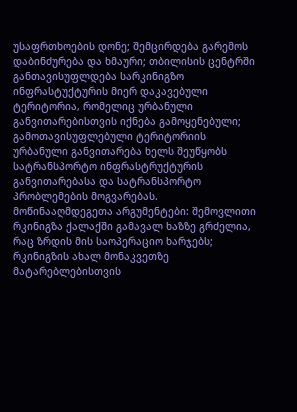უსაფრთხოების დონე; შემცირდება გარემოს დაბინძურება და ხმაური; თბილისის ცენტრში განთავისუფლდება სარკინიგზო ინფრასტუქტურის მიერ დაკავებული ტერიტორია, რომელიც ურბანული განვითარებისთვის იქნება გამოყენებული; გამოთავისუფლებული ტერიტორიის ურბანული განვითარება ხელს შეუწყობს სატრანსპორტო ინფრასტრუქტურის განვითარებასა და სატრანსპორტო პრობლემების მოგვარებას.
მოწინააღმდეგეთა არგუმენტები: შემოვლითი რკინიგზა ქალაქში გამავალ ხაზზე გრძელია, რაც ზრდის მის საოპერაციო ხარჯებს; რკინიგზის ახალ მონაკვეთზე მატარებლებისთვის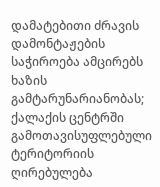დამატებითი ძრავის დამონტაჟების საჭიროება ამცირებს ხაზის გამტარუნარიანობას; ქალაქის ცენტრში გამოთავისუფლებული ტერიტორიის ღირებულება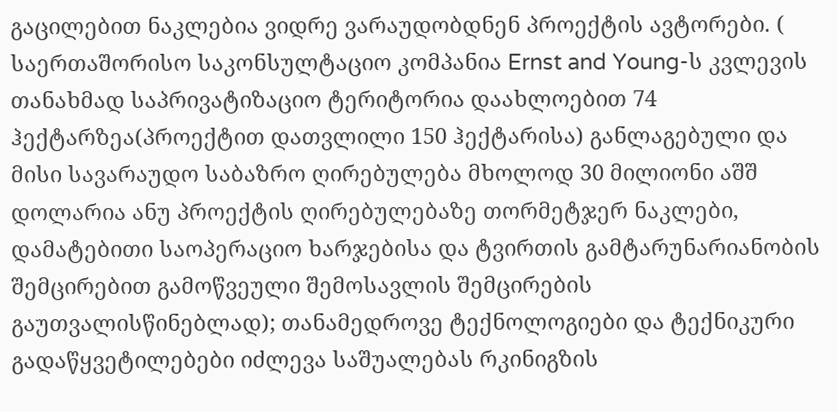გაცილებით ნაკლებია ვიდრე ვარაუდობდნენ პროექტის ავტორები. ( საერთაშორისო საკონსულტაციო კომპანია Ernst and Young-ს კვლევის თანახმად საპრივატიზაციო ტერიტორია დაახლოებით 74 ჰექტარზეა(პროექტით დათვლილი 150 ჰექტარისა) განლაგებული და მისი სავარაუდო საბაზრო ღირებულება მხოლოდ 30 მილიონი აშშ დოლარია ანუ პროექტის ღირებულებაზე თორმეტჯერ ნაკლები, დამატებითი საოპერაციო ხარჯებისა და ტვირთის გამტარუნარიანობის შემცირებით გამოწვეული შემოსავლის შემცირების გაუთვალისწინებლად); თანამედროვე ტექნოლოგიები და ტექნიკური გადაწყვეტილებები იძლევა საშუალებას რკინიგზის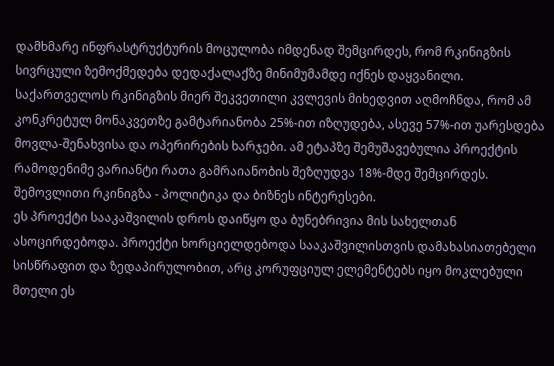დამხმარე ინფრასტრუქტურის მოცულობა იმდენად შემცირდეს, რომ რკინიგზის სივრცული ზემოქმედება დედაქალაქზე მინიმუმამდე იქნეს დაყვანილი.
საქართველოს რკინიგზის მიერ შეკვეთილი კვლევის მიხედვით აღმოჩნდა, რომ ამ კონკრეტულ მონაკვეთზე გამტარიანობა 25%-ით იზღუდება, ასევე 57%-ით უარესდება მოვლა-შენახვისა და ოპერირების ხარჯები. ამ ეტაპზე შემუშავებულია პროექტის რამოდენიმე ვარიანტი რათა გამრაიანობის შეზღუდვა 18%-მდე შემცირდეს.
შემოვლითი რკინიგზა - პოლიტიკა და ბიზნეს ინტერესები.
ეს პროექტი სააკაშვილის დროს დაიწყო და ბუნებრივია მის სახელთან ასოცირდებოდა. პროექტი ხორციელდებოდა სააკაშვილისთვის დამახასიათებელი სისწრაფით და ზედაპირულობით, არც კორუფციულ ელემენტებს იყო მოკლებული მთელი ეს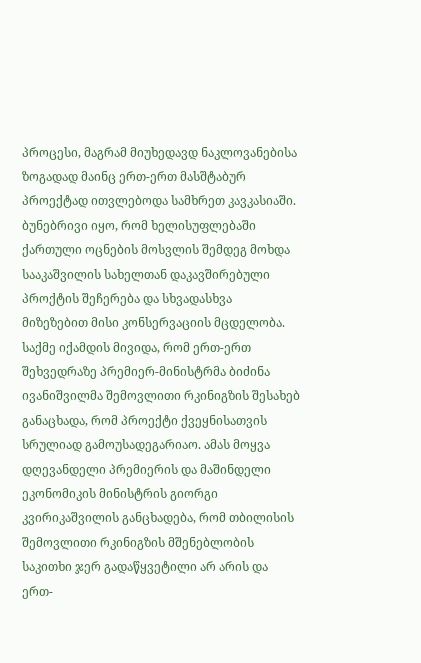პროცესი, მაგრამ მიუხედავდ ნაკლოვანებისა ზოგადად მაინც ერთ-ერთ მასშტაბურ პროექტად ითვლებოდა სამხრეთ კავკასიაში. ბუნებრივი იყო, რომ ხელისუფლებაში ქართული ოცნების მოსვლის შემდეგ მოხდა სააკაშვილის სახელთან დაკავშირებული პროქტის შეჩერება და სხვადასხვა მიზეზებით მისი კონსერვაციის მცდელობა. საქმე იქამდის მივიდა, რომ ერთ-ერთ შეხვედრაზე პრემიერ-მინისტრმა ბიძინა ივანიშვილმა შემოვლითი რკინიგზის შესახებ განაცხადა, რომ პროექტი ქვეყნისათვის სრულიად გამოუსადეგარიაო. ამას მოყვა დღევანდელი პრემიერის და მაშინდელი ეკონომიკის მინისტრის გიორგი კვირიკაშვილის განცხადება, რომ თბილისის შემოვლითი რკინიგზის მშენებლობის საკითხი ჯერ გადაწყვეტილი არ არის და ერთ-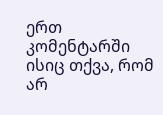ერთ კომენტარში ისიც თქვა, რომ არ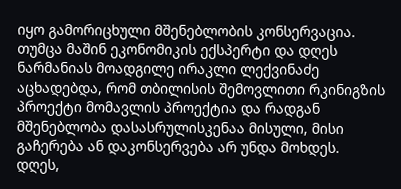იყო გამორიცხული მშენებლობის კონსერვაცია.
თუმცა მაშინ ეკონომიკის ექსპერტი და დღეს ნარმანიას მოადგილე ირაკლი ლექვინაძე აცხადებდა, რომ თბილისის შემოვლითი რკინიგზის პროექტი მომავლის პროექტია და რადგან მშენებლობა დასასრულისკენაა მისული, მისი გაჩერება ან დაკონსერვება არ უნდა მოხდეს.
დღეს,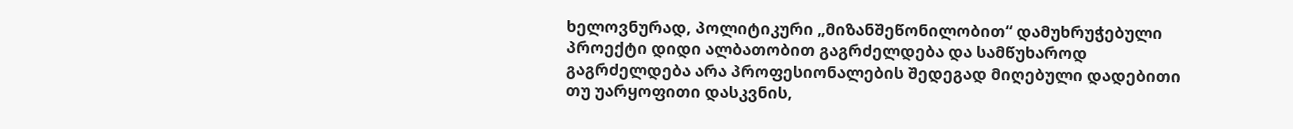ხელოვნურად, პოლიტიკური „მიზანშეწონილობით“ დამუხრუჭებული პროექტი დიდი ალბათობით გაგრძელდება და სამწუხაროდ გაგრძელდება არა პროფესიონალების შედეგად მიღებული დადებითი თუ უარყოფითი დასკვნის,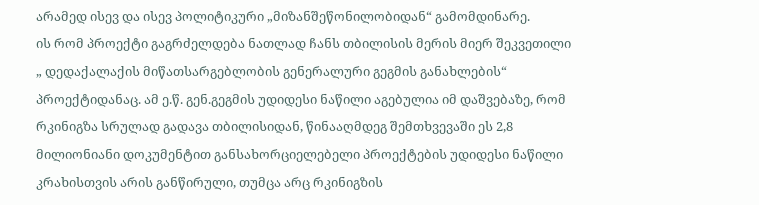არამედ ისევ და ისევ პოლიტიკური „მიზანშეწონილობიდან“ გამომდინარე.
ის რომ პროექტი გაგრძელდება ნათლად ჩანს თბილისის მერის მიერ შეკვეთილი „ დედაქალაქის მიწათსარგებლობის გენერალური გეგმის განახლების“ პროექტიდანაც. ამ ე.წ. გენ.გეგმის უდიდესი ნაწილი აგებულია იმ დაშვებაზე, რომ რკინიგზა სრულად გადავა თბილისიდან, წინააღმდეგ შემთხვევაში ეს 2,8 მილიონიანი დოკუმენტით განსახორციელებელი პროექტების უდიდესი ნაწილი კრახისთვის არის განწირული, თუმცა არც რკინიგზის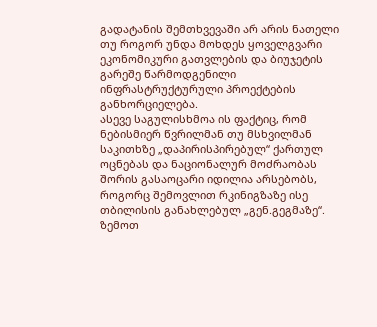გადატანის შემთხვევაში არ არის ნათელი თუ როგორ უნდა მოხდეს ყოველგვარი ეკონომიკური გათვლების და ბიუჯეტის გარეშე წარმოდგენილი ინფრასტრუქტურული პროექტების განხორციელება.
ასევე საგულისხმოა ის ფაქტიც, რომ ნებისმიერ წვრილმან თუ მსხვილმან საკითხზე „დაპირისპირებულ“ ქართულ ოცნებას და ნაციონალურ მოძრაობას შორის გასაოცარი იდილია არსებობს, როგორც შემოვლით რკინიგზაზე ისე თბილისის განახლებულ „გენ.გეგმაზე“.
ზემოთ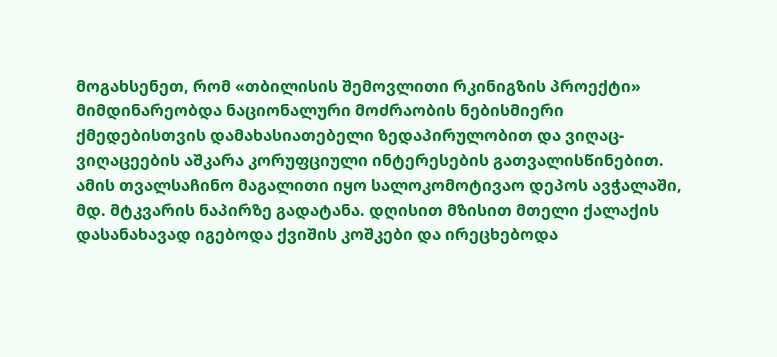მოგახსენეთ, რომ «თბილისის შემოვლითი რკინიგზის პროექტი» მიმდინარეობდა ნაციონალური მოძრაობის ნებისმიერი ქმედებისთვის დამახასიათებელი ზედაპირულობით და ვიღაც-ვიღაცეების აშკარა კორუფციული ინტერესების გათვალისწინებით.
ამის თვალსაჩინო მაგალითი იყო სალოკომოტივაო დეპოს ავჭალაში, მდ. მტკვარის ნაპირზე გადატანა. დღისით მზისით მთელი ქალაქის დასანახავად იგებოდა ქვიშის კოშკები და ირეცხებოდა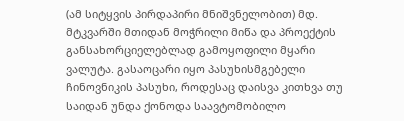(ამ სიტყვის პირდაპირი მნიშვნელობით) მდ. მტკვარში მთიდან მოჭრილი მიწა და პროექტის განსახორციელებლად გამოყოფილი მყარი ვალუტა. გასაოცარი იყო პასუხისმგებელი ჩინოვნიკის პასუხი, როდესაც დაისვა კითხვა თუ საიდან უნდა ქონოდა საავტომობილო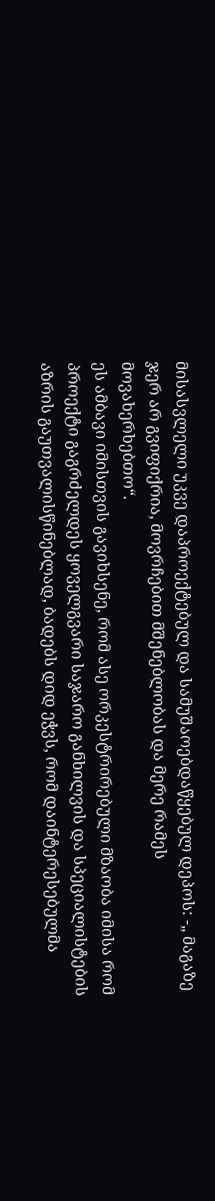მისასვლელი უკვე დაპროექტებულ და სამუშაოებდაწყებულ დეპოს: -„ მაგაზე ჯერ არ გვიფიქრია, მოვრჩებით მშენებლობას და მერე რამეს მოვახერხებთო“.
ეს ამბავი იმისთვის გავიხსენე, რომ ასე ორკესტრირებული მზაობა იმისა რომ პროექტი გაგრძელდეს ყოველგვარი საჯარო განხილვის და სპეციალისტების აზრის გაუთვალისწინებლად, ბადებს დიდ ეჭვს, რომ დაინტერესებულმა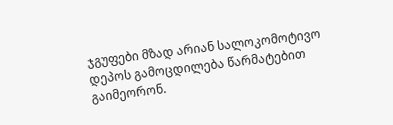ჯგუფები მზად არიან სალოკომოტივო დეპოს გამოცდილება წარმატებით გაიმეორონ.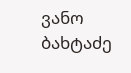ვანო ბახტაძე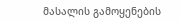მასალის გამოყენების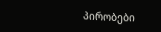პირობები